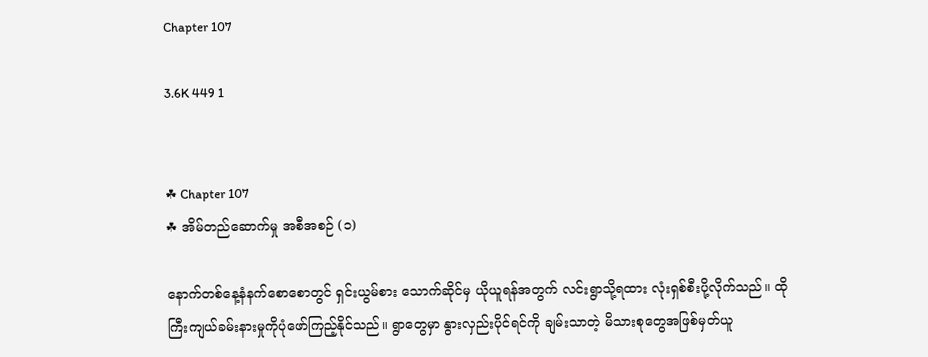Chapter 107

3.6K 449 1


☘ Chapter 107
☘ အိမ်တည်ဆောက်မှု အစီအစဉ် (၁)

နောက်တစ်နေ့နံနက်စောစောတွင် ရှင်းယွမ်စား သောက်ဆိုင်မှ ယိုယူရန်အတွက် လင်းရွာသို့ရထား လုံးရှစ်စီးပို့လိုက်သည်။ ထိုကြီးကျယ်ခမ်းနားမှုကိုပုံဖော်ကြည့်နိုင်သည်။ ရွာတွေမှာ နွားလှည်းပိုင်ရင်ကို ချမ်းသာတဲ့ မိသားစုတွေအဖြစ်မှတ်ယူ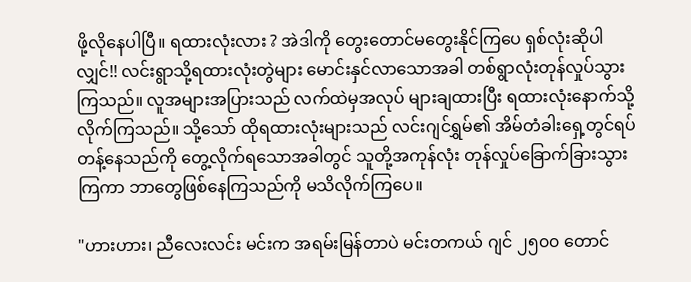ဖို့လိုနေပါပြီ။ ရထားလုံးလား ? အဲဒါကို တွေးတောင်မတွေးနိုင်ကြပေ ရှစ်လုံးဆိုပါလျှင်!! လင်းရွာသို့ရထားလုံးတွဲများ မောင်းနှင်လာသောအခါ တစ်ရွာလုံးတုန်လှုပ်သွားကြသည်။ လူအများအပြားသည် လက်ထဲမှအလုပ် များချထားပြီး ရထားလုံးနောက်သို့လိုက်ကြသည်။ သို့သော် ထိုရထားလုံးများသည် လင်းဂျင်ရွှမ်၏ အိမ်တံခါးရှေ့တွင်ရပ်တန့်နေသည်ကို တွေ့လိုက်ရသောအခါတွင် သူတို့အကုန်လုံး တုန်လှုပ်ခြောက်ခြားသွားကြကာ ဘာတွေဖြစ်နေကြသည်ကို မသိလိုက်ကြပေ။

"ဟားဟား၊ ညီလေးလင်း မင်းက အရမ်းမြန်တာပဲ မင်းတကယ် ဂျင် ၂၅၀၀ တောင်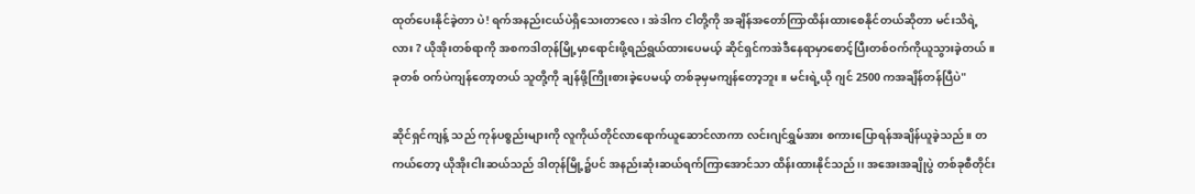ထုတ်ပေးနိုင်ခဲ့တာ ပဲ! ရက်အနည်းငယ်ပဲရှိသေးတာလေ၊ အဲဒါက ငါတို့ကို အချိန်အတော်ကြာထိန်းထားစေနိုင်တယ်ဆိုတာ မင်းသိရဲ့လား ? ယိုအိုးတစ်ရာကို အစကဒါတုန်မြို့မှာရောင်းဖို့ရည်ရွယ်ထားပေမယ့် ဆိုင်ရှင်ကအဲဒီနေရာမှာစောင့်ပြီးတစ်ဝက်ကိုယူသွားခဲ့တယ်။ခုတစ် ဝက်ပဲကျန်တော့တယ် သူတို့ကို ချန်ဖို့ကြိုးစားခဲ့ပေမယ့် တစ်ခုမှမကျန်တော့ဘူး။ မင်းရဲ့ယို ဂျင် 2500 ကအချိန်တန်ပြီပဲ"

ဆိုင်ရှင်ကျန့် သည် ကုန်ပစ္စည်းများကို လူကိုယ်တိုင်လာရောက်ယူဆောင်လာကာ လင်းဂျင်ရွှမ်အား စကားပြောရန်အချိန်ယူခဲ့သည်။ တကယ်တော့ ယိုအိုးငါးဆယ်သည် ဒါတုန်မြို့၌ပင် အနည်းဆုံးဆယ်ရက်ကြာအောင်သာ ထိန်းထားနိုင်သည်၊၊ အအေးအချိုပွဲ တစ်ခုစီတိုင်း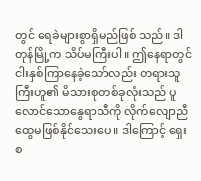တွင် ရေခဲများစွာရှိမည်ဖြစ် သည်။ ဒါတုန်မြို့က သိပ်မကြီးပါ။ ဤနေရာတွင် ငါးနှစ်ကြာနေခဲ့သော်လည်း တရားသူကြီးဟူ၏ မိသားစုတစ်ခုလုံးသည် ပူလောင်သောနွေရာသီကို လိုက်လျောညီထွေမဖြစ်နိုင်သေးပေ။ ဒါကြောင့် ရှေးစ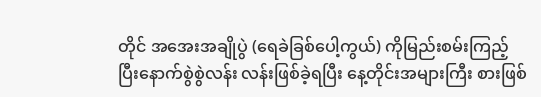တိုင် အအေးအချိုပွဲ (ရေခဲခြစ်ပေါ့ကွယ်) ကိုမြည်းစမ်းကြည့်ပြီးနောက်စွဲစွဲလန်း လန်းဖြစ်ခဲ့ရပြီး နေ့တိုင်းအများကြီး စားဖြစ်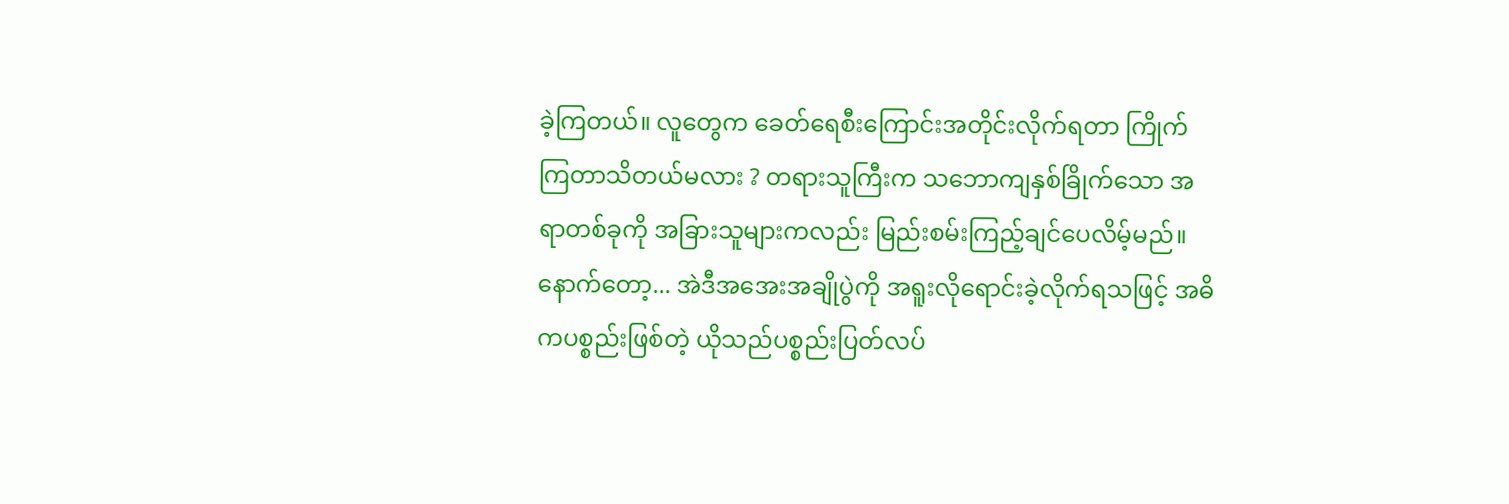ခဲ့ကြတယ်။ လူတွေက ခေတ်ရေစီးကြောင်းအတိုင်းလိုက်ရတာ ကြိုက်ကြတာသိတယ်မလား ? တရားသူကြီးက သဘောကျနှစ်ခြိုက်သော အရာတစ်ခုကို အခြားသူများကလည်း မြည်းစမ်းကြည့်ချင်ပေလိမ့်မည်။ နောက်တော့... အဲဒီအအေးအချိုပွဲကို အရူးလိုရောင်းခဲ့လိုက်ရသဖြင့် အဓိကပစ္စည်းဖြစ်တဲ့ ယိုသည်ပစ္စည်းပြတ်လပ်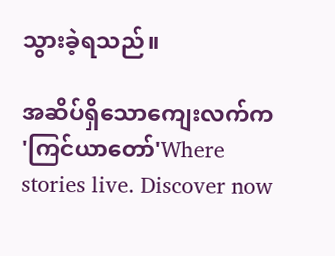သွားခဲ့ရသည်။

အဆိပ်ရှိသောကျေးလက်က 'ကြင်ယာတော်'Where stories live. Discover now